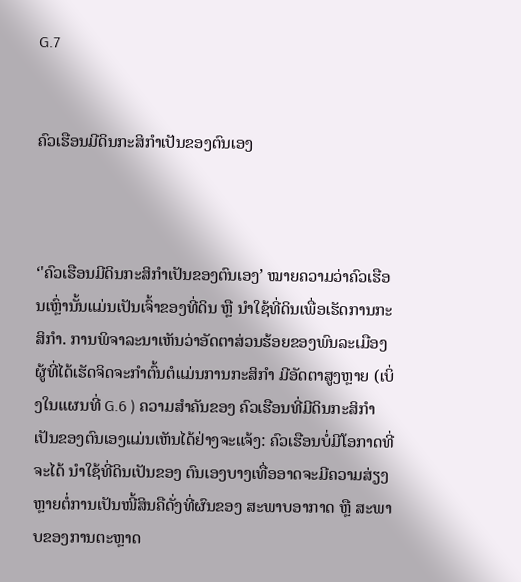G.7


ຄົວເຮືອນມີດິນກະສິກຳເປັນຂອງຕົນເອງ



‘'ຄົວເຮືອນມີດິນກະສິກຳເປັນຂອງຕົນເອງ’ ໝາຍຄວາມວ່າຄົວເຮືອນເຫຼົ່ານັ້ນແມ່ນເປັນເຈົ້າຂອງທີ່ດິນ ຫຼື ນຳໃຊ້ທີ່ດິນເພື່ອເຮັດການກະສິກຳ. ການພິຈາລະນາເຫັນວ່າອັດຕາສ່ວນຮ້ອຍຂອງພົນລະເມືອງຜູ້ທີ່ໄດ້ເຮັດຈິດຈະກຳຕົ້ນຕໍແມ່ນການກະສິກຳ ມີອັດຕາສູງຫຼາຍ (ເບິ່ງໃນແຜນທີ່ G.6 ) ຄວາມສຳຄັນຂອງ ຄົວເຮືອນທີ່ມີດິນກະສິກຳເປັນຂອງຕົນເອງແມ່ນເຫັນໄດ້ຢ່າງຈະແຈ້ງ: ຄົວເຮືອນບໍ່ມີໂອກາດທີ່ຈະໄດ້ ນຳໃຊ້ທີ່ດິນເປັນຂອງ ຕົນເອງບາງເທື່ອອາດຈະມີຄວາມສ່ຽງຫຼາຍຕໍ່ການເປັນໜີ້ສິນຄືດັ່ງທີ່ຜົນຂອງ ສະພາບອາກາດ ຫຼື ສະພາບຂອງການຕະຫຼາດ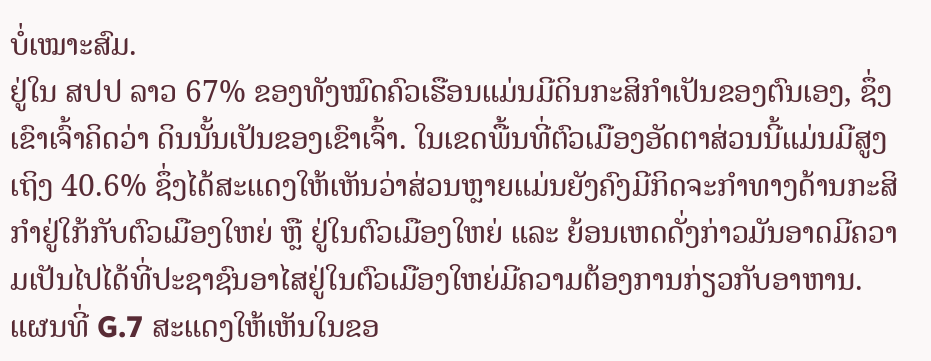ບໍ່ເໝາະສົມ.
ຢູ່ໃນ ສປປ ລາວ 67% ຂອງທັງໝົດຄົວເຮືອນແມ່ນມີດິນກະສິກຳເປັນຂອງຕົນເອງ, ຊຶ່ງເຂົາເຈົ້າຄິດວ່າ ດິນນັ້ນເປັນຂອງເຂົາເຈົ້າ. ໃນເຂດພື້ນທີ່ຕົວເມືອງອັດຕາສ່ວນນີ້ແມ່ນມີສູງເຖິງ 40.6% ຊຶ່ງໄດ້ສະແດງໃຫ້ເຫັນວ່າສ່ວນຫຼາຍແມ່ນຍັງຄົງມີກິດຈະກຳທາງດ້ານກະສິກຳຢູ່ໃກ້ກັບຕົວເມືອງໃຫຍ່ ຫຼື ຢູ່ໃນຕົວເມືອງໃຫຍ່ ແລະ ຍ້ອນເຫດດັ່ງກ່າວມັນອາດມີຄວາມເປັນໄປໄດ້ທີ່ປະຊາຊົນອາໄສຢູ່ໃນຕົວເມືອງໃຫຍ່ມີຄວາມຕ້ອງການກ່ຽວກັບອາຫານ.
ແຜນທີ່ G.7 ສະແດງໃຫ້ເຫັນໃນຂອ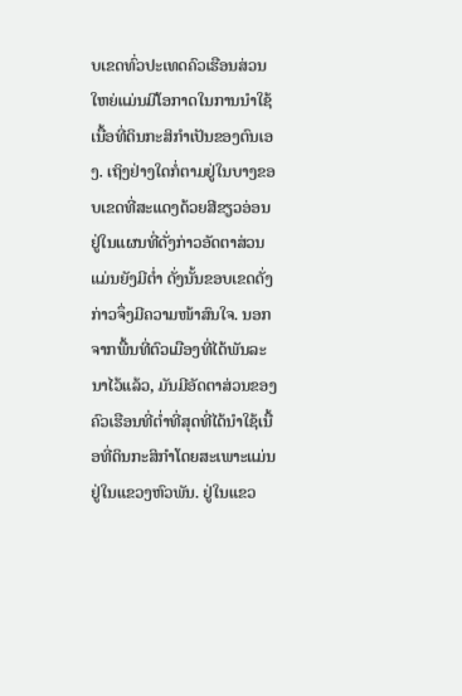ບເຂດທົ່ວປະເທດຄົວເຮືອນສ່ວນໃຫຍ່ແມ່ນມີໂອກາດໃນການນຳໃຊ້ເນື້ອທີ່ດິນກະສິກຳເປັນຂອງຕົນເອງ. ເຖິງຢ່າງໃດກໍ່ຕາມຢູ່ໃນບາງຂອບເຂດທີ່ສະແດງດ້ວຍສີຂຽວອ່ອນຢູ່ໃນແຜນທີ່ດັ່ງກ່າວອັດຕາສ່ວນແມ່ນຍັງມີຕ່ຳ ດັ່ງນັ້ນຂອບເຂດດັ່ງກ່າວຈຶ່ງມີຄວາມໜ້າສົນໃຈ. ນອກຈາກພື້ນທີ່ຕົວເມືອງທີ່ໄດ້ພັນລະນາໄວ້ແລ້ວ, ມັນມີອັດຕາສ່ວນຂອງຄົວເຮືອນທີ່ຕ່ຳທີ່ສຸດທີ່ໄດ້ນຳໃຊ້ເນື້ອທີ່ດິນກະສິກຳໂດຍສະເພາະແມ່ນຢູ່ໃນແຂວງຫົວພັນ. ຢູ່ໃນແຂວ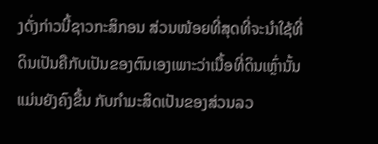ງດັ່ງກ່າວນີ້ຊາວກະສິກອນ ສ່ວນໜ້ອຍທີ່ສຸດທີ່ຈະນຳໃຊ້ທີ່ດິນເປັນຄືກັບເປັນຂອງຕົນເອງເພາະວ່າເນື້ອທີ່ດິນເຫຼົ່ານັ້ນແມ່ນຍັງຄົງຂື້ນ ກັບກຳມະສິດເປັນຂອງສ່ວນລວ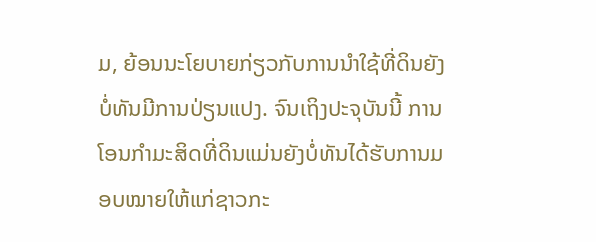ມ, ຍ້ອນນະໂຍບາຍກ່ຽວກັບການນຳໃຊ້ທີ່ດິນຍັງບໍ່ທັນມີການປ່ຽນແປງ. ຈົນເຖິງປະຈຸບັນນີ້ ການໂອນກຳມະສິດທີ່ດິນແມ່ນຍັງບໍ່ທັນໄດ້ຮັບການມອບໝາຍໃຫ້ແກ່ຊາວກະ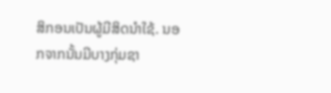ສິກອນເປັນຜູ້ມີສິດນຳໃຊ້. ນອກຈາກນັ້ນມີບາງກຸ່ມຊາ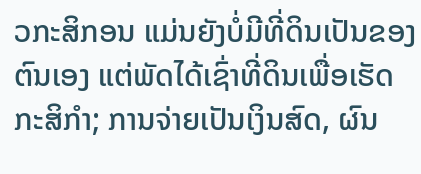ວກະສິກອນ ແມ່ນຍັງບໍ່ມີທີ່ດິນເປັນຂອງຕົນເອງ ແຕ່ພັດໄດ້ເຊົ່າທີ່ດິນເພື່ອເຮັດກະສິກຳ; ການຈ່າຍເປັນເງິນສົດ, ຜົນ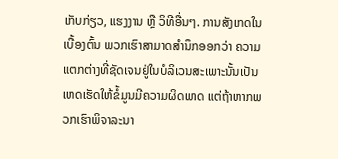ເກັບກ່ຽວ, ແຮງງານ ຫຼື ວິທີອື່ນໆ. ການສັງເກດໃນເບື້ອງຕົ້ນ ພວກເຮົາສາມາດສຳນຶກອອກວ່າ ຄວາມແຕກຕ່າງທີ່ຊັດເຈນຢູ່ໃນບໍລິເວນສະເພາະນັ້ນເປັນເຫດເຮັດໃຫ້ຂໍ້ມູນມີຄວາມຜິດພາດ ແຕ່ຖ້າຫາກພວກເຮົາພິຈາລະນາ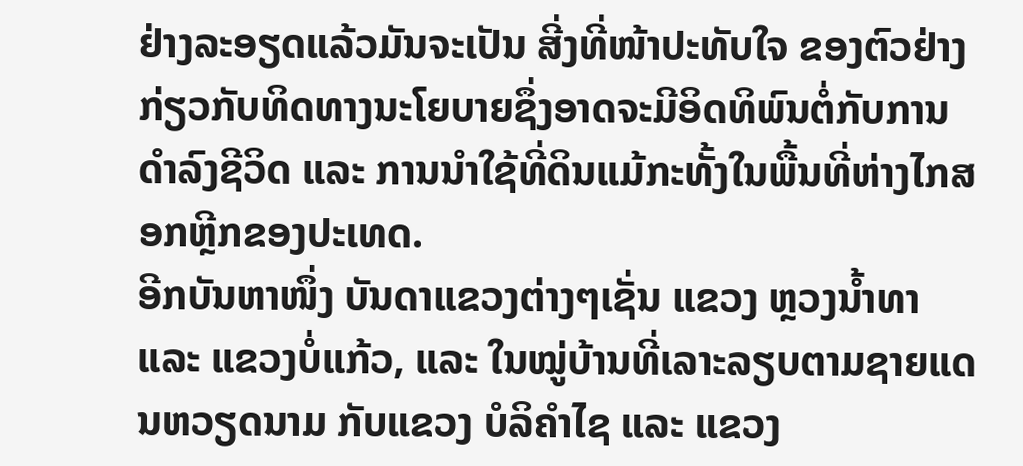ຢ່າງລະອຽດແລ້ວມັນຈະເປັນ ສີ່ງທີ່ໜ້າປະທັບໃຈ ຂອງຕົວຢ່າງກ່ຽວກັບທິດທາງນະໂຍບາຍຊຶ່ງອາດຈະມີອິດທິພົນຕໍ່ກັບການດຳລົງຊີວິດ ແລະ ການນຳໃຊ້ທີ່ດິນແມ້ກະທັ້ງໃນພື້ນທີ່ຫ່າງໄກສອກຫຼີກຂອງປະເທດ.
ອີກບັນຫາໜຶ່ງ ບັນດາແຂວງຕ່າງໆເຊັ່ນ ແຂວງ ຫຼວງນ້ຳທາ ແລະ ແຂວງບໍ່ແກ້ວ, ແລະ ໃນໝູ່ບ້ານທີ່ເລາະລຽບຕາມຊາຍແດນຫວຽດນາມ ກັບແຂວງ ບໍລິຄຳໄຊ ແລະ ແຂວງ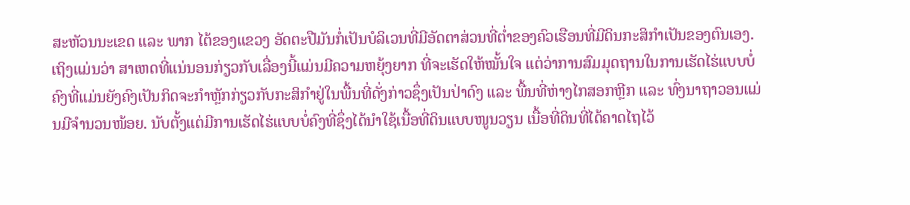ສະຫັວນນະເຂດ ແລະ ພາກ ໄຕ້ຂອງແຂວງ ອັດຕະປືມັນກໍ່ເປັນບໍລິເວນທີ່ມີອັດຕາສ່ວນທີ່ຕ່ຳຂອງຄົວເຮືອນທີ່ມີດິນກະສິກຳເປັນຂອງຕົນເອງ. ເຖິງແມ່ນວ່າ ສາເຫດທີ່ແນ່ນອນກ່ຽວກັບເລື່ອງນີ້ແມ່ນມີຄວາມຫຍຸ້ງຍາກ ທີ່ຈະເຮັດໃຫ້ໝັ້ນໃຈ ແຕ່ວ່າການສົມມຸດຖານໃນການເຮັດໄຮ່ແບບບໍ່ຄົງທີ່ແມ່ນຍັງຄົງເປັນກິດຈະກຳຫຼັກກ່ຽວກັບກະສິກຳຢູ່ໃນພື້ນທີ່ດັ່ງກ່າວຊຶ່ງເປັນປ່າດົງ ແລະ ພື້ນທີ່ຫ່າງໄກສອກຫຼີກ ແລະ ທົ່ງນາຖາວອນແມ່ນມີຈຳນວນໜ້ອຍ. ນັບຕັ້ງແຕ່ມີການເຮັດໄຮ່ແບບບໍ່ຄົງທີ່ຊຶ່ງໄດ້ນຳໃຊ້ເນື້ອທີ່ດິນແບບໜູນວຽນ ເນື້ອທີ່ດິນທີ່ໄດ້ຄາດໄຖໄວ້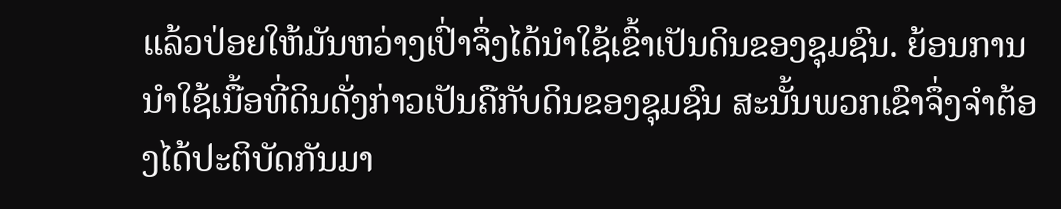ແລ້ວປ່ອຍໃຫ້ມັນຫວ່າງເປົ່າຈຶ່ງໄດ້ນຳໃຊ້ເຂົ້າເປັນດິນຂອງຊຸມຊົນ. ຍ້ອນການນຳໃຊ້ເນື້ອທີ່ດິນດັ່ງກ່າວເປັນຄືກັບດິນຂອງຊຸມຊົນ ສະນັ້ນພວກເຂົາຈຶ່ງຈຳຕ້ອງໄດ້ປະຕິບັດກັນມາ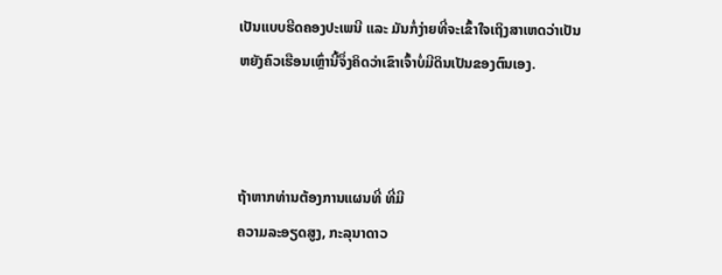ເປັນແບບຮີດຄອງປະເພນີ ແລະ ມັນກໍ່ງ່າຍທີ່ຈະເຂົ້າໃຈເຖິງສາເຫດວ່າເປັນຫຍັງຄົວເຮືອນເຫຼົ່ານີ້ຈຶ່ງຄິດວ່າເຂົາເຈົ້າບໍ່ມີດິນເປັນຂອງຕົນເອງ.



ຖ້າຫາກທ່ານຕ້ອງການແຜນທີ່ ທີ່ມີ
ຄວາມລະອຽດສູງ, ກະລຸນາດາວ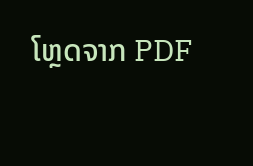ໂຫຼດຈາກ PDF